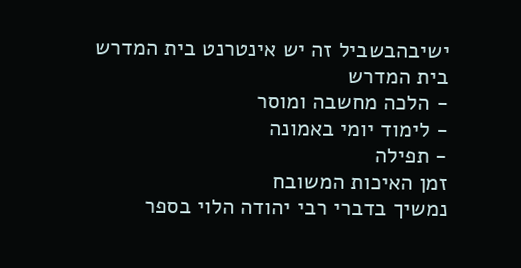ישיבהבשביל זה יש אינטרנט בית המדרש
בית המדרש
- הלכה מחשבה ומוסר
- לימוד יומי באמונה
- תפילה
זמן האיכות המשובח
נמשיך בדברי רבי יהודה הלוי בספר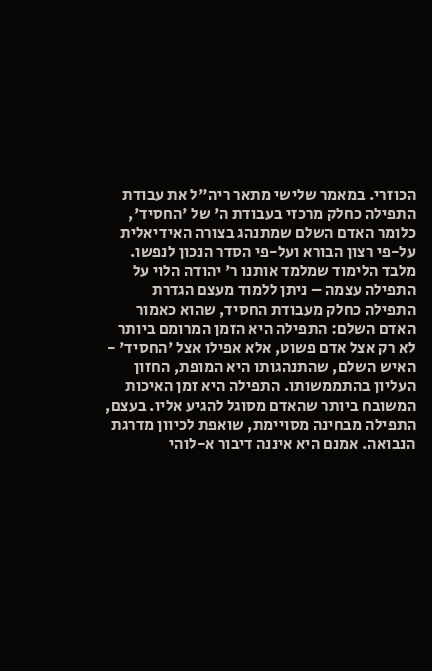הכוזרי. במאמר שלישי מתאר ריה"ל את עבודת התפילה כחלק מרכזי בעבודת ה' של 'החסיד', כלומר האדם השלם שמתנהג בצורה האידיאלית על-פי רצון הבורא ועל-פי הסדר הנכון לנפשו. מלבד הלימוד שמלמד אותנו ר' יהודה הלוי על התפילה עצמה – ניתן ללמוד מעצם הגדרת התפילה כחלק מעבודת החסיד, שהוא כאמור האדם השלם: התפילה היא הזמן המרומם ביותר לא רק אצל אדם פשוט, אלא אפילו אצל 'החסיד' - האיש השלם, שהתנהגותו היא המופת, החזון העליון בהתממשותו. התפילה היא זמן האיכות המשובח ביותר שהאדם מסוגל להגיע אליו. בעצם, התפילה מבחינה מסויימת, שואפת לכיוון מדרגת הנבואה. אמנם היא איננה דיבור א-לוהי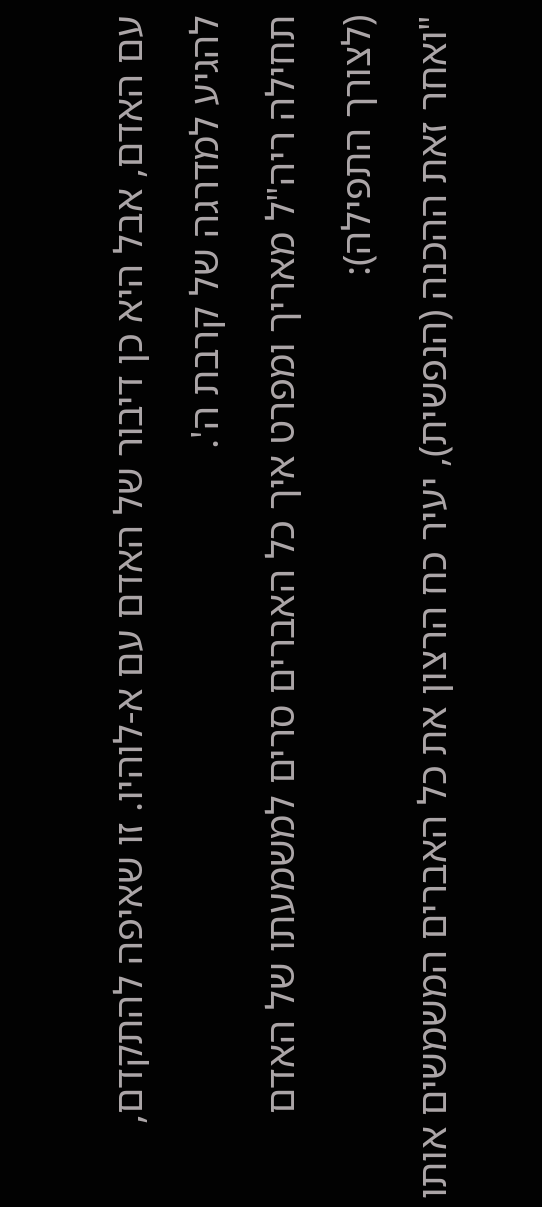עם האדם, אבל היא כן דיבור של האדם עם א-לוהיו. זו שאיפה להתקדם, להגיע למדרגה של קרבת ה'.
תחילה ריה"ל מאריך ומפרט איך כל האברים סרים למשמעתו של האדם (לצורך התפילה):
"ואחר זאת ההכנה (הנפשית), יעיר כח הרצון את כל האברים המשמשים אותו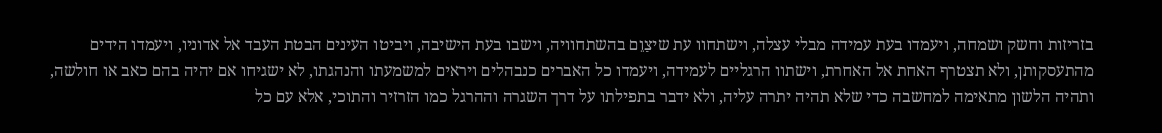בזריזות וחשק ושמחה, ויעמדו בעת עמידה מבלי עצלה, וישתחוו עת שיצַוֵם בהשתחוויה, וישבו בעת הישיבה, ויביטו העינים הבטת העבד אל אדוניו, ויעמדו הידים מהתעסקותן, ולא תצטרף האחת אל האחרת, וישתוו הרגליים לעמידה, ויעמדו כל האברים כנבהלים ויראים למשמעתו והנהגתו, לא ישגיחו אם יהיה בהם כאב או חולשה, ותהיה הלשון מתאימה למחשבה כדי שלא תהיה יתרה עליה, ולא ידבר בתפילתו על דרך השגרה וההרגל כמו הזרזיר והתוכי, אלא עם כל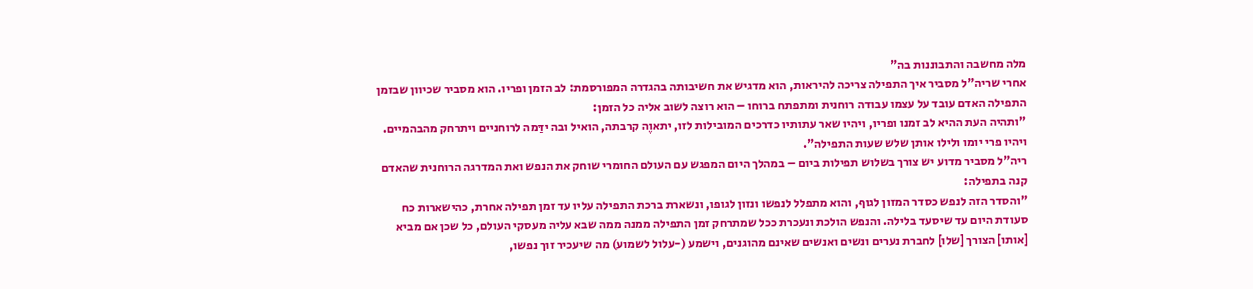מלה מחשבה והתבוננות בה"
אחרי שריה"ל מסביר איך התפילה צריכה להיראות, הוא מדגיש את חשיבותה בהגדרה המפורסמת: לב הזמן ופריו. הוא מסביר שכיוון שבזמן התפילה האדם עובד על עצמו עבודה רוחנית ומתפתח ברוחו – הוא רוצה לשוב אליה כל הזמן:
"ותהיה העת ההיא לב זמנו ופריו, ויהיו שאר עתותיו כדרכים המובילות לזו, יתאוֶה קרבתה, הואיל ובה ידַּמה לרוחניים ויתרחק מהבהמיים. ויהיו פרי יומו ולילו אותן שלש שעות התפילה".
ריה"ל מסביר מדוע יש צורך בשלוש תפילות ביום – במהלך היום המפגש עם העולם החומרי שוחק את הנפש ואת המדרגה הרוחנית שהאדם קנה בתפילה:
"והסדר הזה לנפש כסדר המזון לגוף, והוא מתפלל לנפשו ונזון לגופו, ונשארת ברכת התפילה עליו עד זמן תפילה אחרת, כהישארות כח סעודת היום עד שיסעד בלילה. והנפש הולכת ונעכרת ככל שמתרחק זמן התפילה ממנה ממה שבא עליה מעסקי העולם, כל שכן אם מביא [אותו] הצורך [שלו] לחברת נערים ונשים ואנשים שאינם מהוגנים, וישמע (-עלול לשמוע) מה שיעכיר זוך נפשו,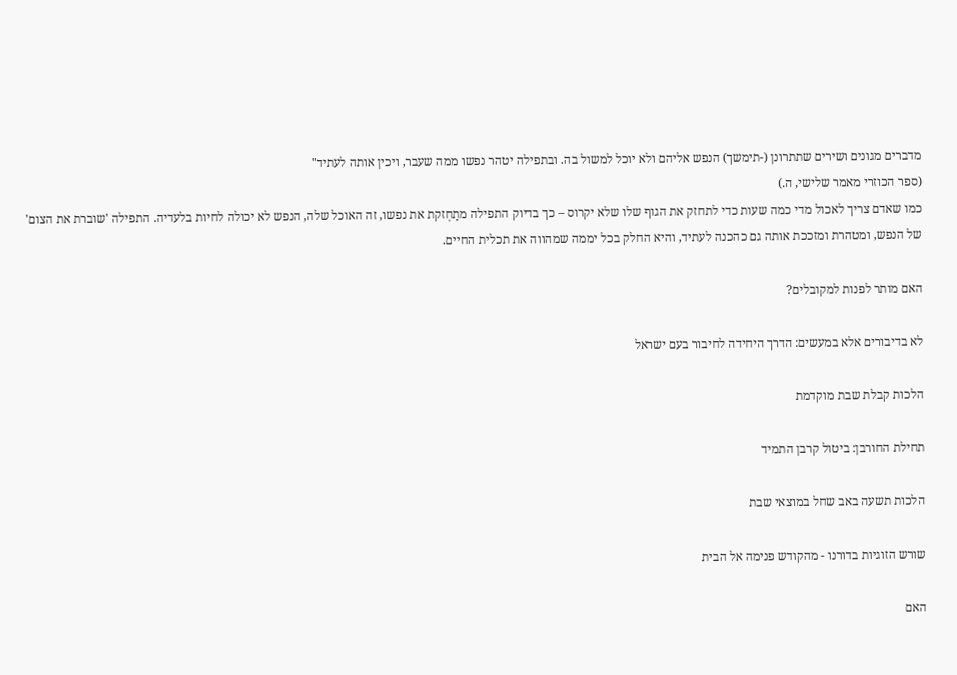מדברים מגונים ושירים שתתרונן (-תימשך) הנפש אליהם ולא יוכל למשול בה. ובתפילה יטהר נפשו ממה שעבר, ויכין אותה לעתיד"
(ספר הכוזרי מאמר שלישי, ה.)
כמו שאדם צריך לאכול מדי כמה שעות כדי לתחזק את הגוף שלו שלא יקרוס – כך בדיוק התפילה מתַחְזקת את נפשו, זה האוכל שלה, הנפש לא יכולה לחיות בלעדיה. התפילה 'שוברת את הצום' של הנפש, ומטהרת ומזככת אותה גם כהכנה לעתיד, והיא החלק בכל יממה שמהווה את תכלית החיים.

האם מותר לפנות למקובלים?

לא בדיבורים אלא במעשים: הדרך היחידה לחיבור בעם ישראל

הלכות קבלת שבת מוקדמת

תחילת החורבן: ביטול קרבן התמיד

הלכות תשעה באב שחל במוצאי שבת

שורש הזוגיות בדורנו - מהקודש פנימה אל הבית

האם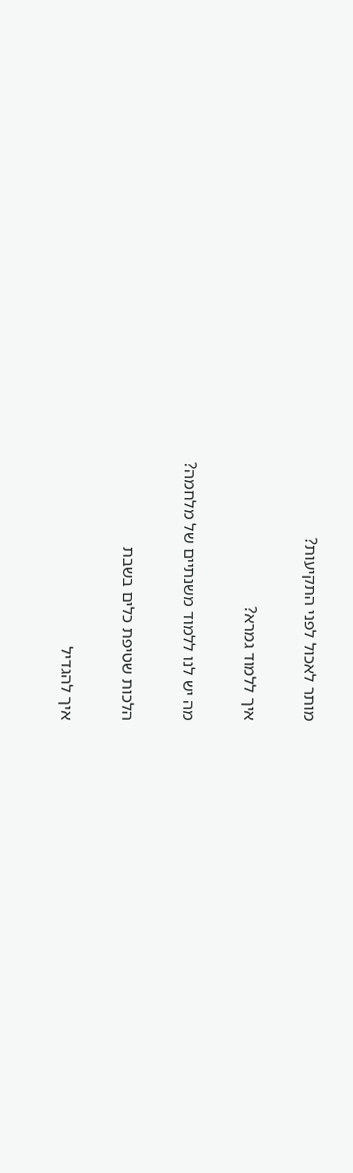מותר לאכול לפני התקיעות?

איך ללמוד גמרא?

מה יש לנו ללמוד משנתיים של מלחמה?

הלכות שטיפת כלים בשבת

איך להגדיל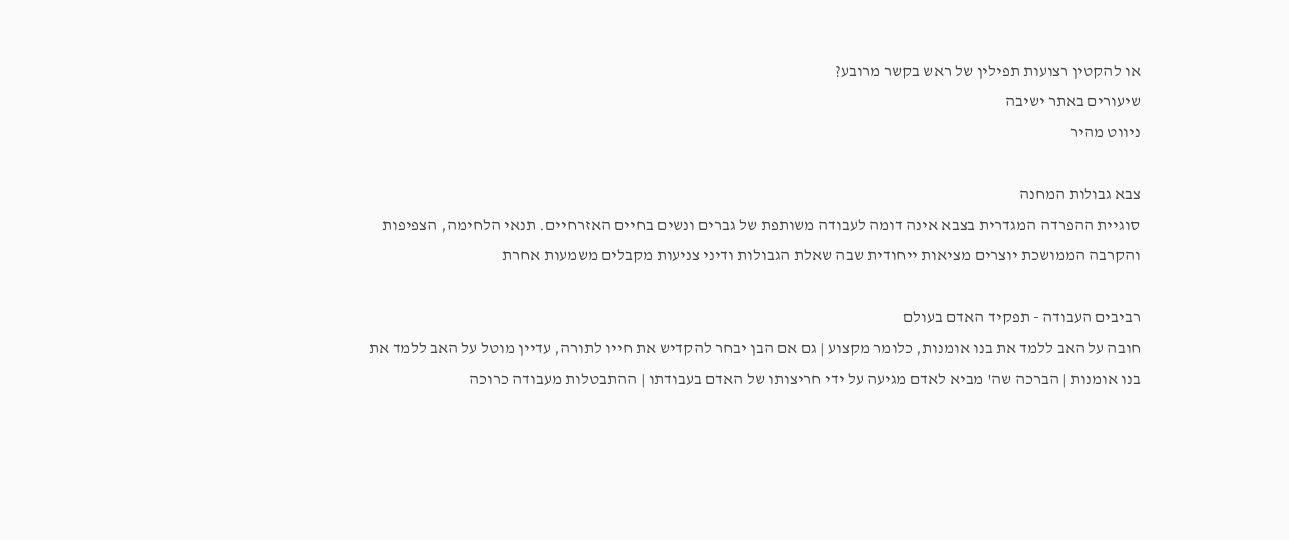או להקטין רצועות תפילין של ראש בקשר מרובע?
שיעורים באתר ישיבה
ניווט מהיר

צבא גבולות המחנה
סוגיית ההפרדה המגדרית בצבא אינה דומה לעבודה משותפת של גברים ונשים בחיים האזרחיים. תנאי הלחימה, הצפיפות והקרבה הממושכת יוצרים מציאות ייחודית שבה שאלת הגבולות ודיני צניעות מקבלים משמעות אחרת

רביבים העבודה - תפקיד האדם בעולם
חובה על האב ללמד את בנו אומנות, כלומר מקצוע | גם אם הבן יבחר להקדיש את חייו לתורה, עדיין מוטל על האב ללמד את בנו אומנות | הברכה שה' מביא לאדם מגיעה על ידי חריצותו של האדם בעבודתו | ההתבטלות מעבודה כרוכה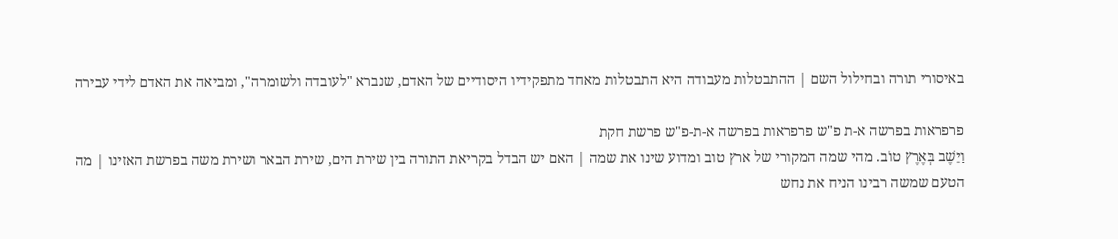באיסורי תורה ובחילול השם | ההתבטלות מעבודה היא התבטלות מאחד מתפקידיו היסודיים של האדם, שנברא "לעובדה ולשומרה", ומביאה את האדם לידי עבירה

פרפראות בפרשה א-ת פ"ש פרפראות בפרשה א-ת-פ"ש פרשת חקת
וַיֵּשֶׁב בְּאֶרֶץ טוֹב. מהי שמה המקורי של ארץ טוב ומדוע שינו את שמה | האם יש הבדל בקריאת התורה בין שירת הים, שירת הבאר ושירת משה בפרשת האזינו | מה הטעם שמשה רבינו הניח את נחש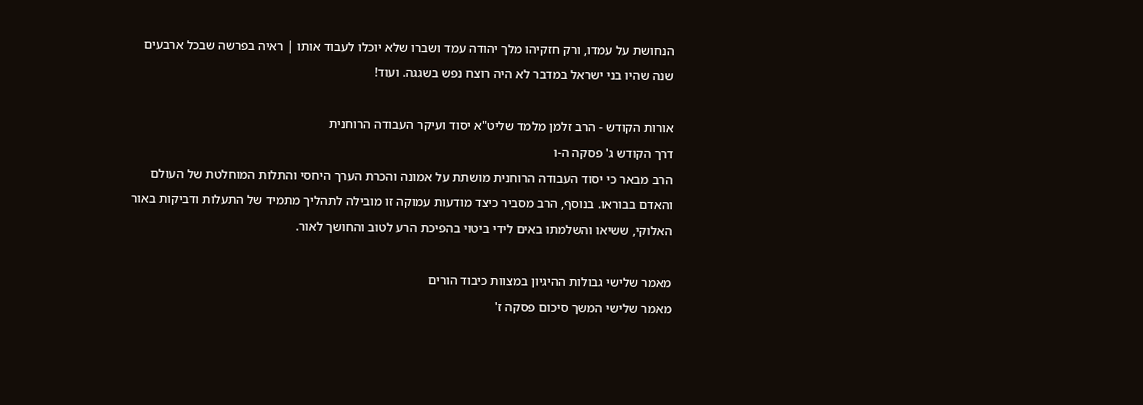הנחושת על עמדו, ורק חזקיהו מלך יהודה עמד ושברו שלא יוכלו לעבוד אותו | ראיה בפרשה שבכל ארבעים שנה שהיו בני ישראל במדבר לא היה רוצח נפש בשגגה. ועוד!

אורות הקודש - הרב זלמן מלמד שליט"א יסוד ועיקר העבודה הרוחנית
דרך הקודש ג' פסקה ה-ו
הרב מבאר כי יסוד העבודה הרוחנית מושתת על אמונה והכרת הערך היחסי והתלות המוחלטת של העולם והאדם בבוראו. בנוסף, הרב מסביר כיצד מודעות עמוקה זו מובילה לתהליך מתמיד של התעלות ודביקות באור האלוקי, ששיאו והשלמתו באים לידי ביטוי בהפיכת הרע לטוב והחושך לאור.

מאמר שלישי גבולות ההיגיון במצוות כיבוד הורים
מאמר שלישי המשך סיכום פסקה ז'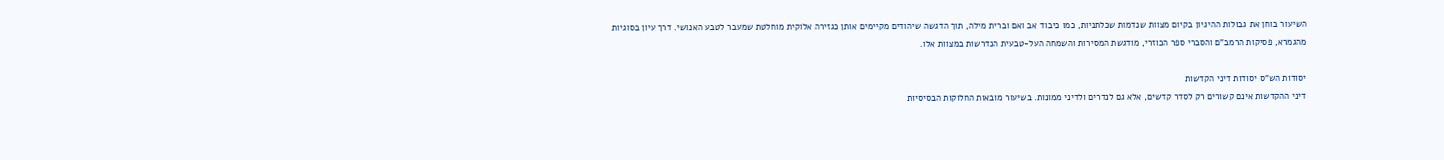השיעור בוחן את גבולות ההיגיון בקיום מצוות שנדמות שכלתניות, כמו כיבוד אב ואם וברית מילה, תוך הדגשה שיהודים מקיימים אותן כגזירה אלוקית מוחלטת שמעבר לטבע האנושי. דרך עיון בסוגיות מהגמרא, פסיקות הרמב"ם והסברי ספר הכוזרי, מודגשת המסירות והשמחה העל-טבעית הנדרשות במצוות אלו.

יסודות הש"ס יסודות דיני הקדשות
דיני ההקדשות אינם קשורים רק לסדר קדשים, אלא גם לנדרים ולדיני ממונות. בשיעור מובאות החלוקות הבסיסיות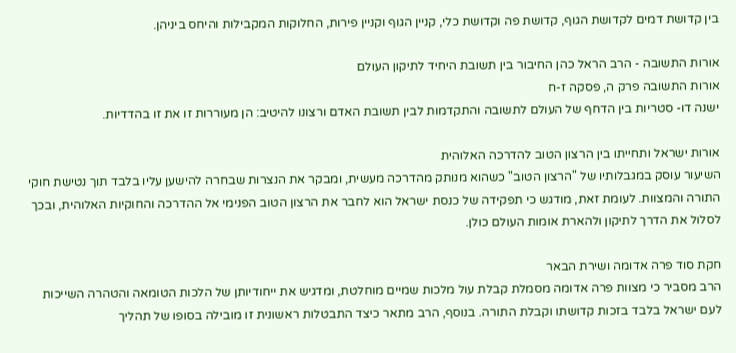בין קדושת דמים לקדושת הגוף, קדושת פה וקדושת כלי, קניין הגוף וקניין פירות, החלוקות המקבילות והיחס ביניהן.

אורות התשובה - הרב הראל כהן החיבור בין תשובת היחיד לתיקון העולם
אורות התשובה פרק ה, פסקה ז-ח
ישנה דו- סטריות בין הדחף של העולם לתשובה והתקדמות לבין תשובת האדם ורצונו להיטיב: הן מעוררות זו את זו בהדדיות.

אורות ישראל ותחייתו בין הרצון הטוב להדרכה האלוהית
השיעור עוסק במגבלותיו של "הרצון הטוב" כשהוא מנותק מהדרכה מעשית, ומבקר את הנצרות שבחרה להישען עליו בלבד תוך נטישת חוקי התורה והמצוות. לעומת זאת, מודגש כי תפקידה של כנסת ישראל הוא לחבר את הרצון הטוב הפנימי אל ההדרכה והחוקיות האלוהית, ובכך לסלול את הדרך לתיקון ולהארת אומות העולם כולן.

חקת סוד פרה אדומה ושירת הבאר
הרב מסביר כי מצוות פרה אדומה מסמלת קבלת עול מלכות שמיים מוחלטת, ומדגיש את ייחודיותן של הלכות הטומאה והטהרה השייכות לעם ישראל בלבד בזכות קדושתו וקבלת התורה. בנוסף, הרב מתאר כיצד התבטלות ראשונית זו מובילה בסופו של תהליך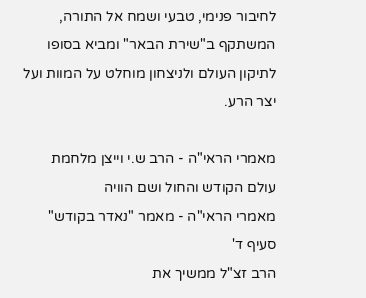לחיבור פנימי, טבעי ושמח אל התורה, המשתקף ב"שירת הבאר" ומביא בסופו לתיקון העולם ולניצחון מוחלט על המוות ועל יצר הרע.

מאמרי הראי"ה - הרב ש.י וייצן מלחמת עולם הקודש והחול ושם הוויה
מאמרי הראי"ה - מאמר "נאדר בקודש" סעיף ד'
הרב זצ"ל ממשיך את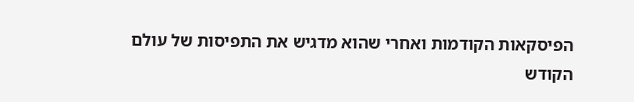הפיסקאות הקודמות ואחרי שהוא מדגיש את התפיסות של עולם הקודש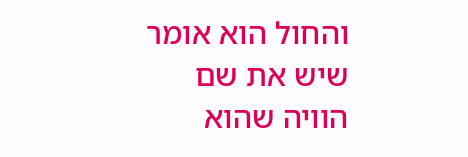והחול הוא אומר שיש את שם הוויה שהוא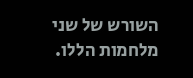השורש של שני מלחמות הללו.